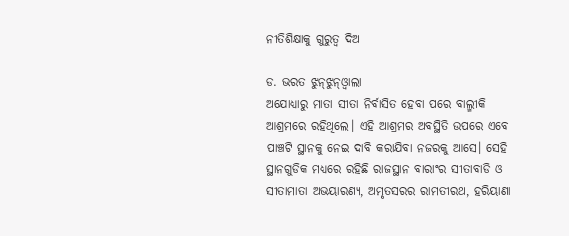ନୀତିଶିକ୍ଷାକୁ ଗୁରୁତ୍ୱ ଦିଅ

ଡ. ଭରତ ଝୁନ୍‌ଝୁନ୍‌ଓ୍ବାଲା
ଅଯୋଧ୍ୟାରୁ ମାତା ସୀତା ନିର୍ବାସିତ ହେବା ପରେ ବାଲ୍ମୀକି ଆଶ୍ରମରେ ରହିଥିଲେ। ଏହି ଆଶ୍ରମର ଅବସ୍ଥିତି ଉପରେ ଏବେ ପାଞ୍ଚଟି ସ୍ଥାନକୁ ନେଇ ଦାବି କରାଯିବା ନଜରକୁ ଆସେ। ସେହି ସ୍ଥାନଗୁଡିକ ମଧ୍ୟରେ ରହିଛି ରାଜସ୍ଥାନ ବାରାଂର ସୀତାବାଡି ଓ ସୀତାମାତା ଅଭୟାରଣ୍ୟ, ଅମୃତସରର ରାମତୀରଥ, ହରିୟାଣା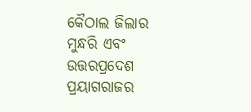କୈଠାଲ ଜିଲାର ମୁନ୍ଧରି ଏବଂ ଉତ୍ତରପ୍ରଦେଶ ପ୍ରୟାଗରାଜର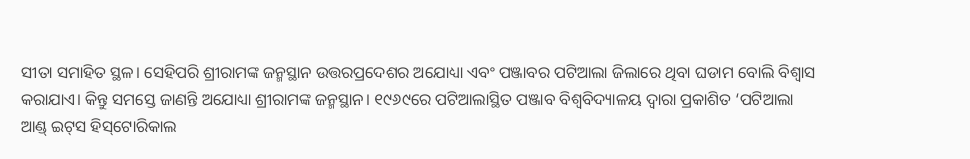ସୀତା ସମାହିତ ସ୍ଥଳ। ସେହିପରି ଶ୍ରୀରାମଙ୍କ ଜନ୍ମସ୍ଥାନ ଉତ୍ତରପ୍ରଦେଶର ଅଯୋଧ୍ୟା ଏବଂ ପଞ୍ଜାବର ପଟିଆଲା ଜିଲାରେ ଥିବା ଘଡାମ ବୋଲି ବିଶ୍ୱାସ କରାଯାଏ। କିନ୍ତୁ ସମସ୍ତେ ଜାଣନ୍ତି ଅଯୋଧ୍ୟା ଶ୍ରୀରାମଙ୍କ ଜନ୍ମସ୍ଥାନ। ୧୯୬୯ରେ ପଟିଆଲାସ୍ଥିତ ପଞ୍ଜାବ ବିଶ୍ୱବିଦ୍ୟାଳୟ ଦ୍ୱାରା ପ୍ରକାଶିତ ‘ପଟିଆଲା ଆଣ୍ଡ୍‌ ଇଟ୍‌ସ ହିସ୍‌ଟୋରିକାଲ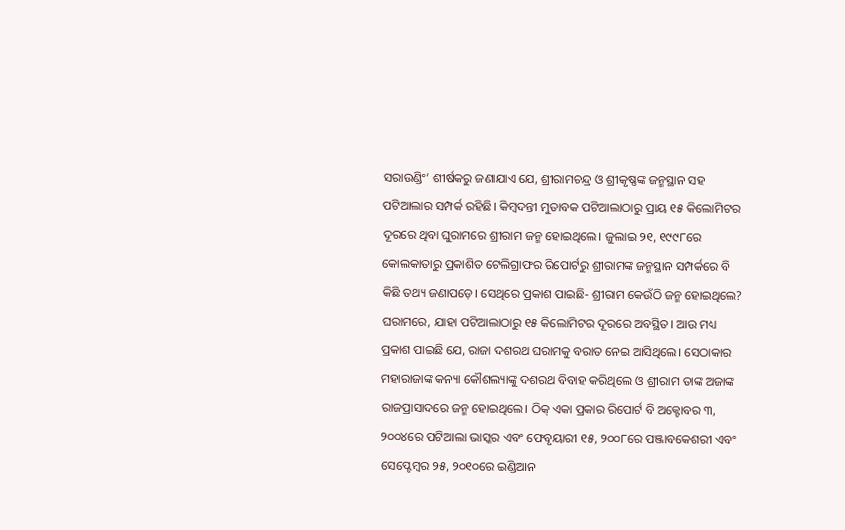ସରାଉଣ୍ଡିଂ’ ଶୀର୍ଷକରୁ ଜଣାଯାଏ ଯେ, ଶ୍ରୀରାମଚନ୍ଦ୍ର ଓ ଶ୍ରୀକୃଷ୍ଣଙ୍କ ଜନ୍ମସ୍ଥାନ ସହ ପଟିଆଲାର ସମ୍ପର୍କ ରହିଛି। କିମ୍ବଦନ୍ତୀ ମୁତାବକ ପଟିଆଲାଠାରୁ ପ୍ରାୟ ୧୫ କିଲୋମିଟର ଦୂରରେ ଥିବା ଘୁରାମରେ ଶ୍ରୀରାମ ଜନ୍ମ ହୋଇଥିଲେ। ଜୁଲାଇ ୨୧, ୧୯୯୮ରେ କୋଲକାତାରୁ ପ୍ରକାଶିତ ଟେଲିଗ୍ରାଫର ରିପୋର୍ଟରୁ ଶ୍ରୀରାମଙ୍କ ଜନ୍ମସ୍ଥାନ ସମ୍ପର୍କରେ ବି କିଛି ତଥ୍ୟ ଜଣାପଡ଼େ। ସେଥିରେ ପ୍ରକାଶ ପାଇଛି- ଶ୍ରୀରାମ କେଉଁଠି ଜନ୍ମ ହୋଇଥିଲେ? ଘରାମରେ, ଯାହା ପଟିଆଲାଠାରୁ ୧୫ କିଲୋମିଟର ଦୂରରେ ଅବସ୍ଥିତ। ଆଉ ମଧ୍ୟ ପ୍ରକାଶ ପାଇଛି ଯେ, ରାଜା ଦଶରଥ ଘରାମକୁ ବରାତ ନେଇ ଆସିଥିଲେ। ସେଠାକାର ମହାରାଜାଙ୍କ କନ୍ୟା କୌଶଲ୍ୟାଙ୍କୁ ଦଶରଥ ବିବାହ କରିଥିଲେ ଓ ଶ୍ରୀରାମ ତାଙ୍କ ଅଜାଙ୍କ ରାଜପ୍ରାସାଦରେ ଜନ୍ମ ହୋଇଥିଲେ। ଠିକ୍‌ ଏକା ପ୍ରକାର ରିପୋର୍ଟ ବି ଅକ୍ଟୋବର ୩, ୨୦୦୪ରେ ପଟିଆଲା ଭାସ୍କର ଏବଂ ଫେବୃୟାରୀ ୧୫, ୨୦୦୮ରେ ପଞ୍ଜାବକେଶରୀ ଏବଂ ସେପ୍ଟେମ୍ବର ୨୫, ୨୦୧୦ରେ ଇଣ୍ଡିଆନ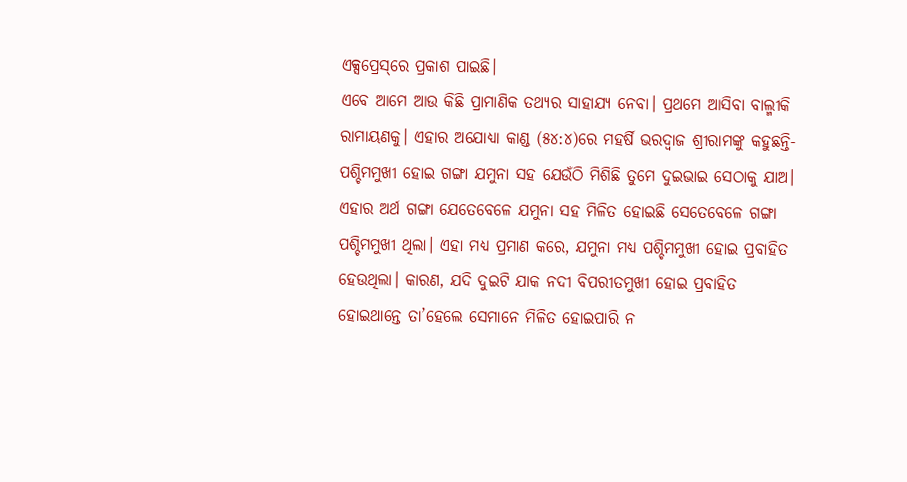ଏକ୍ସପ୍ରେସ୍‌ରେ ପ୍ରକାଶ ପାଇଛି।
ଏବେ ଆମେ ଆଉ କିଛି ପ୍ରାମାଣିକ ତଥ୍ୟର ସାହାଯ୍ୟ ନେବା। ପ୍ରଥମେ ଆସିବା ବାଲ୍ମୀକି ରାମାୟଣକୁ। ଏହାର ଅଯୋଧ୍ୟା କାଣ୍ଡ (୫୪:୪)ରେ ମହର୍ଷି ଭରଦ୍ୱାଜ ଶ୍ରୀରାମଙ୍କୁ କହୁଛନ୍ତି- ପଶ୍ଚିମମୁଖୀ ହୋଇ ଗଙ୍ଗା ଯମୁନା ସହ ଯେଉଁଠି ମିଶିଛି ତୁମେ ଦୁଇଭାଇ ସେଠାକୁ ଯାଅ। ଏହାର ଅର୍ଥ ଗଙ୍ଗା ଯେତେବେଳେ ଯମୁନା ସହ ମିଳିତ ହୋଇଛି ସେତେବେଳେ ଗଙ୍ଗା ପଶ୍ଚିମମୁଖୀ ଥିଲା। ଏହା ମଧ୍ୟ ପ୍ରମାଣ କରେ, ଯମୁନା ମଧ୍ୟ ପଶ୍ଚିମମୁଖୀ ହୋଇ ପ୍ରବାହିତ ହେଉଥିଲା। କାରଣ, ଯଦି ଦୁଇଟି ଯାକ ନଦୀ ବିପରୀତମୁଖୀ ହୋଇ ପ୍ରବାହିତ ହୋଇଥାନ୍ତେ ତା’ହେଲେ ସେମାନେ ମିଳିତ ହୋଇପାରି ନ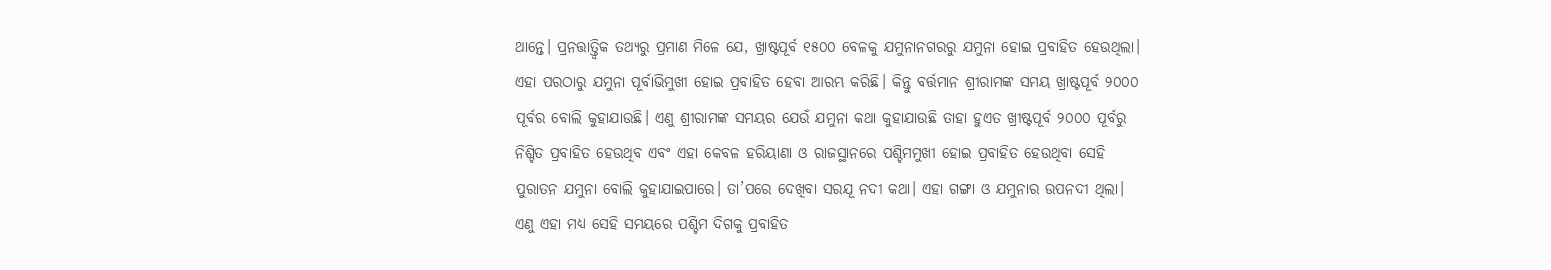ଥାନ୍ତେ। ପ୍ରନତ୍ତାତ୍ତ୍ୱିକ ତଥ୍ୟରୁ ପ୍ରମାଣ ମିଳେ ଯେ, ଖ୍ରାଷ୍ଟପୂର୍ବ ୧୫୦୦ ବେଳକୁ ଯମୁନାନଗରରୁ ଯମୁନା ହୋଇ ପ୍ରବାହିତ ହେଉଥିଲା। ଏହା ପରଠାରୁ ଯମୁନା ପୂର୍ବାଭିମୁଖୀ ହୋଇ ପ୍ରବାହିତ ହେବା ଆରମ୍ଭ କରିଛି। କିନ୍ତୁ ବର୍ତ୍ତମାନ ଶ୍ରୀରାମଙ୍କ ସମୟ ଖ୍ରାଷ୍ଟପୂର୍ବ ୨୦୦୦ ପୂର୍ବର ବୋଲି କୁହାଯାଉଛି। ଏଣୁ ଶ୍ରୀରାମଙ୍କ ସମୟର ଯେଉଁ ଯମୁନା କଥା କୁହାଯାଉଛି ତାହା ହୁଏତ ଖ୍ରୀଷ୍ଟପୂର୍ବ ୨୦୦୦ ପୂର୍ବରୁ ନିଶ୍ଚିତ ପ୍ରବାହିତ ହେଉଥିବ ଏବଂ ଏହା କେବଳ ହରିୟାଣା ଓ ରାଜସ୍ଥାନରେ ପଶ୍ଚିମମୁଖୀ ହୋଇ ପ୍ରବାହିତ ହେଉଥିବା ସେହି ପୁରାତନ ଯମୁନା ବୋଲି କୁହାଯାଇପାରେ। ତା’ପରେ ଦେଖିବା ସରଯୂ ନଦୀ କଥା। ଏହା ଗଙ୍ଗା ଓ ଯମୁନାର ଉପନଦୀ ଥିଲା। ଏଣୁ ଏହା ମଧ୍ୟ ସେହି ସମୟରେ ପଶ୍ଚିମ ଦିଗକୁ ପ୍ରବାହିତ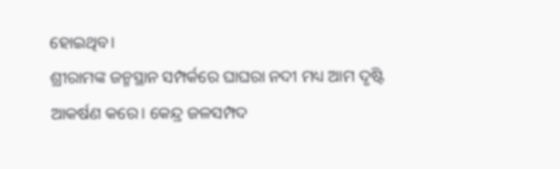ହୋଇଥିବ।
ଶ୍ରୀରାମଙ୍କ ଜନ୍ମସ୍ଥାନ ସମ୍ପର୍କରେ ଘାଘରା ନଦୀ ମଧ୍ୟ ଆମ ଦୃଷ୍ଟି ଆକର୍ଷଣ କରେ। କେନ୍ଦ୍ର ଜଳସମ୍ପଦ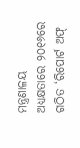ମନ୍ତ୍ରଣାଳୟ ଅଧ୍ୟକ୍ଷତାରେ ୨୦୧୬ରେ ଗଠିତ ‘ରିପୋର୍ଟ ଅଫ୍‌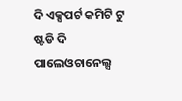ଦି ଏକ୍ସପର୍ଟ କମିଟି ଟୁ ଷ୍ଟଡି ଦି ପାଲେଓଚାନେଲ୍ସ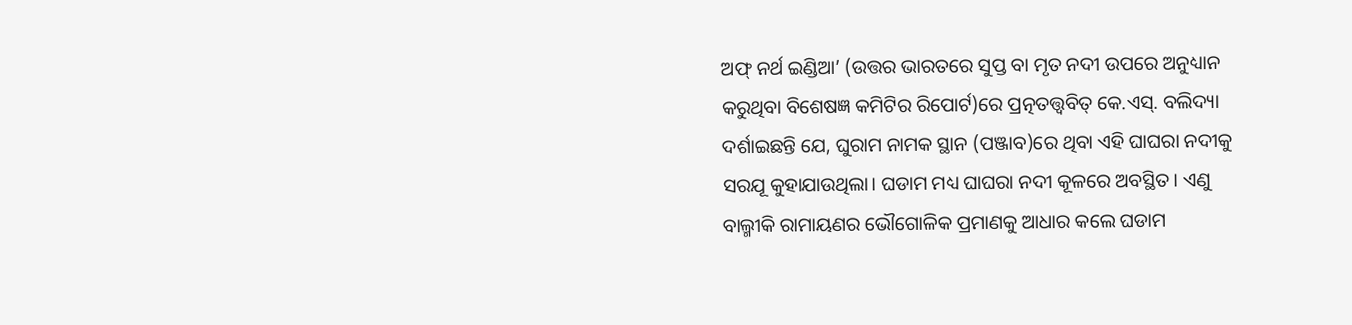ଅଫ୍‌ ନର୍ଥ ଇଣ୍ଡିଆ’ (ଉତ୍ତର ଭାରତରେ ସୁପ୍ତ ବା ମୃତ ନଦୀ ଉପରେ ଅନୁଧ୍ୟାନ କରୁଥିବା ବିଶେଷଜ୍ଞ କମିଟିର ରିପୋର୍ଟ)ରେ ପ୍ରତ୍ନତତ୍ତ୍ୱବିତ୍‌ କେ.ଏସ୍‌. ବଲିଦ୍ୟା ଦର୍ଶାଇଛନ୍ତି ଯେ, ଘୁରାମ ନାମକ ସ୍ଥାନ (ପଞ୍ଜାବ)ରେ ଥିବା ଏହି ଘାଘରା ନଦୀକୁ ସରଯୂ କୁହାଯାଉଥିଲା। ଘଡାମ ମଧ୍ୟ ଘାଘରା ନଦୀ କୂଳରେ ଅବସ୍ଥିତ। ଏଣୁ ବାଲ୍ମୀକି ରାମାୟଣର ଭୌଗୋଳିକ ପ୍ରମାଣକୁ ଆଧାର କଲେ ଘଡାମ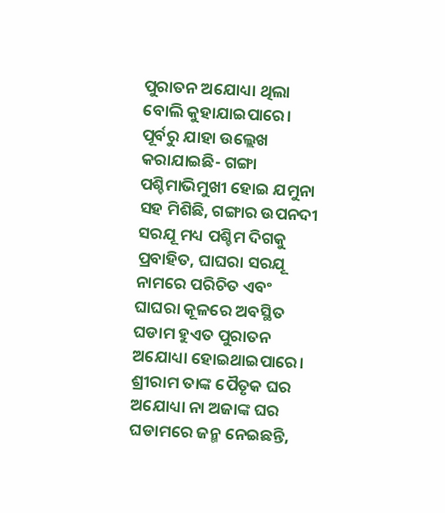ପୁରାତନ ଅଯୋଧ୍ୟା ଥିଲା ବୋଲି କୁହାଯାଇପାରେ। ପୂର୍ବରୁ ଯାହା ଉଲ୍ଲେଖ କରାଯାଇଛି- ଗଙ୍ଗା ପଶ୍ଚିମାଭିମୁଖୀ ହୋଇ ଯମୁନା ସହ ମିଶିଛି, ଗଙ୍ଗାର ଉପନଦୀ ସରଯୂ ମଧ୍ୟ ପଶ୍ଚିମ ଦିଗକୁ ପ୍ରବାହିତ, ଘାଘରା ସରଯୂ ନାମରେ ପରିଚିତ ଏବଂ ଘାଘରା କୂଳରେ ଅବସ୍ଥିତ ଘଡାମ ହୁଏତ ପୁରାତନ ଅଯୋଧ୍ୟା ହୋଇଥାଇପାରେ।
ଶ୍ରୀରାମ ତାଙ୍କ ପୈତୃକ ଘର ଅଯୋଧ୍ୟା ନା ଅଜାଙ୍କ ଘର ଘଡାମରେ ଜନ୍ମ ନେଇଛନ୍ତି,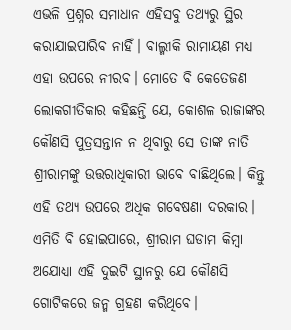ଏଭଳି ପ୍ରଶ୍ନର ସମାଧାନ ଏହିସବୁ ତଥ୍ୟରୁ ସ୍ଥିର କରାଯାଇପାରିବ ନାହିଁ। ବାଲ୍ମୀକି ରାମାୟଣ ମଧ୍ୟ ଏହା ଉପରେ ନୀରବ। ମୋତେ ବି କେତେଜଣ ଲୋକଗୀତିକାର କହିଛନ୍ତି ଯେ, କୋଶଳ ରାଜାଙ୍କର କୌଣସି ପୁତ୍ରସନ୍ତାନ ନ ଥିବାରୁ ସେ ତାଙ୍କ ନାତି ଶ୍ରୀରାମଙ୍କୁ ଉତ୍ତରାଧିକାରୀ ଭାବେ ବାଛିଥିଲେ। କିନ୍ତୁ ଏହି ତଥ୍ୟ ଉପରେ ଅଧିକ ଗବେଷଣା ଦରକାର। ଏମିତି ବି ହୋଇପାରେ, ଶ୍ରୀରାମ ଘଡାମ କିମ୍ବା ଅଯୋଧ୍ୟା ଏହି ଦୁଇଟି ସ୍ଥାନରୁ ଯେ କୌଣସି ଗୋଟିକରେ ଜନ୍ମ ଗ୍ରହଣ କରିଥିବେ।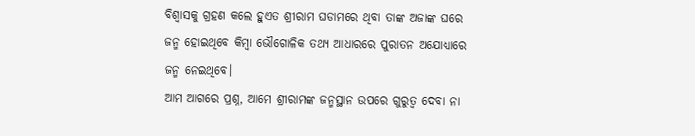ବିଶ୍ୱାସକୁ ଗ୍ରହଣ କଲେ ହୁଏତ ଶ୍ରୀରାମ ଘଡାମରେ ଥିବା ତାଙ୍କ ଅଜାଙ୍କ ଘରେ ଜନ୍ମ ହୋଇଥିବେ କିମ୍ବା ଭୌଗୋଳିକ ତଥ୍ୟ ଆଧାରରେ ପୁରାତନ ଅଯୋଧ୍ୟାରେ ଜନ୍ମ ନେଇଥିବେ।
ଆମ ଆଗରେ ପ୍ରଶ୍ନ, ଆମେ ଶ୍ରୀରାମଙ୍କ ଜନ୍ମସ୍ଥାନ ଉପରେ ଗୁରୁତ୍ୱ ଦେବା ନା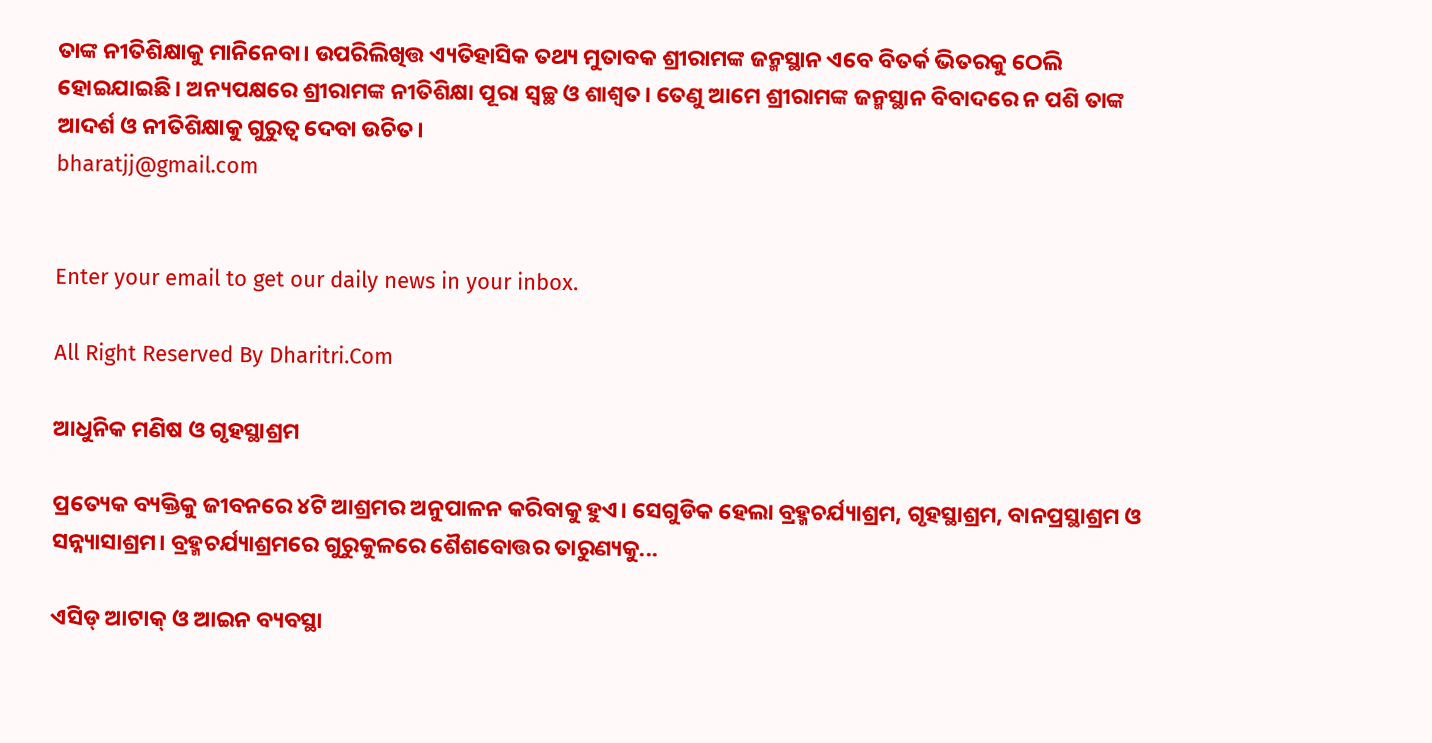ତାଙ୍କ ନୀତିଶିକ୍ଷାକୁ ମାନିନେବା। ଉପରିଲିଖିତ୍ତ ଏ୍ୟତିହାସିକ ତଥ୍ୟ ମୁତାବକ ଶ୍ରୀରାମଙ୍କ ଜନ୍ମସ୍ଥାନ ଏବେ ବିତର୍କ ଭିତରକୁ ଠେଲି ହୋଇଯାଇଛି। ଅନ୍ୟପକ୍ଷରେ ଶ୍ରୀରାମଙ୍କ ନୀତିଶିକ୍ଷା ପୂରା ସ୍ବଚ୍ଛ ଓ ଶାଶ୍ୱତ। ତେଣୁ ଆମେ ଶ୍ରୀରାମଙ୍କ ଜନ୍ମସ୍ଥାନ ବିବାଦରେ ନ ପଶି ତାଙ୍କ ଆଦର୍ଶ ଓ ନୀତିଶିକ୍ଷାକୁ ଗୁରୁତ୍ୱ ଦେବା ଉଚିତ।
bharatjj@gmail.com


Enter your email to get our daily news in your inbox.

All Right Reserved By Dharitri.Com

ଆଧୁନିକ ମଣିଷ ଓ ଗୃହସ୍ଥାଶ୍ରମ

ପ୍ରତ୍ୟେକ ବ୍ୟକ୍ତିକୁ ଜୀବନରେ ୪ଟି ଆଶ୍ରମର ଅନୁପାଳନ କରିବାକୁ ହୁଏ। ସେଗୁଡିକ ହେଲା ବ୍ରହ୍ମଚର୍ଯ୍ୟାଶ୍ରମ, ଗୃହସ୍ଥାଶ୍ରମ, ବାନପ୍ରସ୍ଥାଶ୍ରମ ଓ ସନ୍ନ୍ୟାସାଶ୍ରମ। ବ୍ରହ୍ମଚର୍ଯ୍ୟାଶ୍ରମରେ ଗୁରୁକୁଳରେ ଶୈଶବୋତ୍ତର ତାରୁଣ୍ୟକୁ...

ଏସିଡ୍‌ ଆଟାକ୍‌ ଓ ଆଇନ ବ୍ୟବସ୍ଥା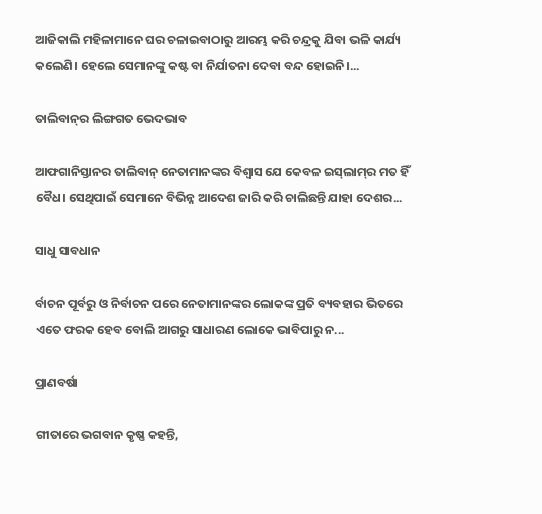ଆଜିକାଲି ମହିଳାମାନେ ଘର ଚଳାଇବାଠାରୁ ଆରମ୍ଭ କରି ଚନ୍ଦ୍ରକୁ ଯିବା ଭଳି କାର୍ଯ୍ୟ କଲେଣି। ହେଲେ ସେମାନଙ୍କୁ କଷ୍ଟ ବା ନିର୍ଯାତନା ଦେବା ବନ୍ଦ ହୋଇନି।...

ତାଲିବାନ୍‌ର ଲିଙ୍ଗଗତ ଭେଦଭାବ

ଆଫଗାନିସ୍ତାନର ତାଲିବାନ୍‌ ନେତାମାନଙ୍କର ବିଶ୍ୱାସ ଯେ କେବଳ ଇସ୍‌ଲାମ୍‌ର ମତ ହିଁ ବୈଧ। ସେଥିପାଇଁ ସେମାନେ ବିଭିନ୍ନ ଆଦେଶ ଜାରି କରି ଚାଲିଛନ୍ତି ଯାହା ଦେଶର...

ସାଧୁ ସାବଧାନ

ର୍ବାଚନ ପୂର୍ବରୁ ଓ ନିର୍ବାଚନ ପରେ ନେତାମାନଙ୍କର ଲୋକଙ୍କ ପ୍ରତି ବ୍ୟବହାର ଭିତରେ ଏତେ ଫରକ ହେବ ବୋଲି ଆଗରୁ ସାଧାରଣ ଲୋକେ ଭାବିପାରୁ ନ...

ପ୍ରାଣବର୍ଷା

ଗୀତାରେ ଭଗବାନ କୃଷ୍ଣ କହନ୍ତି,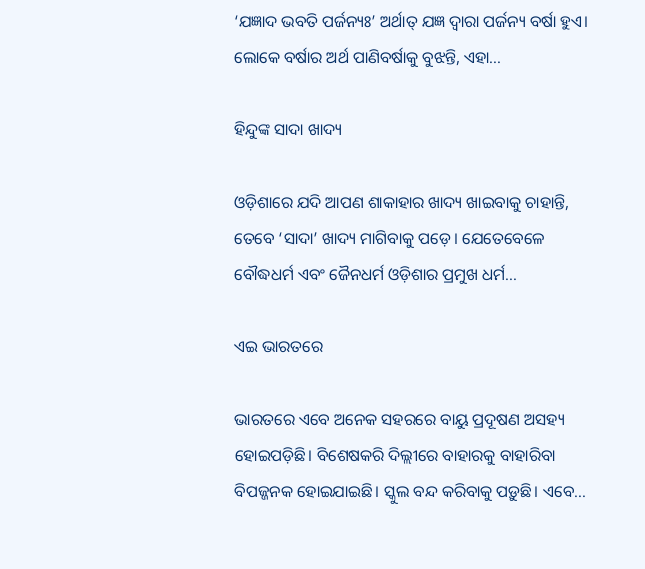‘ଯଜ୍ଞାଦ ଭବତି ପର୍ଜନ୍ୟଃ’ ଅର୍ଥାତ୍‌ ଯଜ୍ଞ ଦ୍ୱାରା ପର୍ଜନ୍ୟ ବର୍ଷା ହୁଏ। ଲୋକେ ବର୍ଷାର ଅର୍ଥ ପାଣିବର୍ଷାକୁ ବୁଝନ୍ତି, ଏହା...

ହିନ୍ଦୁଙ୍କ ସାଦା ଖାଦ୍ୟ

ଓଡ଼ିଶାରେ ଯଦି ଆପଣ ଶାକାହାର ଖାଦ୍ୟ ଖାଇବାକୁ ଚାହାନ୍ତି, ତେବେ ‘ସାଦା’ ଖାଦ୍ୟ ମାଗିବାକୁ ପଡ଼େ। ଯେତେବେଳେ ବୌଦ୍ଧଧର୍ମ ଏବଂ ଜୈନଧର୍ମ ଓଡ଼ିଶାର ପ୍ରମୁଖ ଧର୍ମ...

ଏଇ ଭାରତରେ

ଭାରତରେ ଏବେ ଅନେକ ସହରରେ ବାୟୁ ପ୍ରଦୂଷଣ ଅସହ୍ୟ ହୋଇପଡ଼ିଛି। ବିଶେଷକରି ଦିଲ୍ଲୀରେ ବାହାରକୁ ବାହାରିବା ବିପଜ୍ଜନକ ହୋଇଯାଇଛି। ସ୍କୁଲ ବନ୍ଦ କରିବାକୁ ପଡ଼ୁଛି। ଏବେ...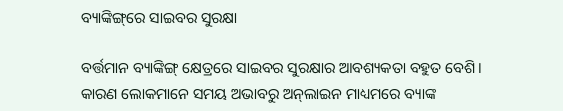ବ୍ୟାଙ୍କିଙ୍ଗ୍‌ରେ ସାଇବର ସୁରକ୍ଷା

ବର୍ତ୍ତମାନ ବ୍ୟାଙ୍କିଙ୍ଗ୍‌ କ୍ଷେତ୍ରରେ ସାଇବର ସୁରକ୍ଷାର ଆବଶ୍ୟକତା ବହୁତ ବେଶି। କାରଣ ଲୋକମାନେ ସମୟ ଅଭାବରୁ ଅନ୍‌ଲାଇନ ମାଧ୍ୟମରେ ବ୍ୟାଙ୍କ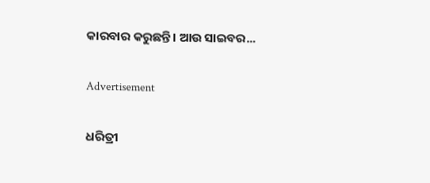କାରବାର କରୁଛନ୍ତି। ଆଉ ସାଇବର...

Advertisement

ଧରିତ୍ରୀ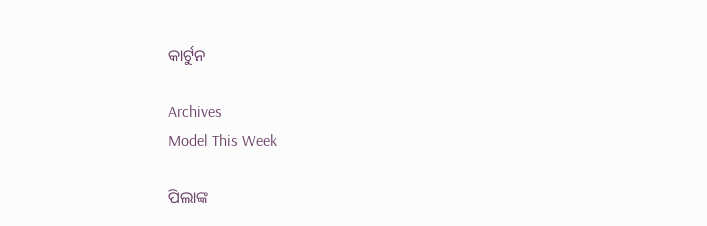କାର୍ଟୁନ

Archives
Model This Week

ପିଲାଙ୍କ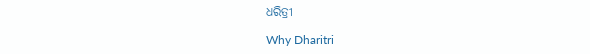ଧରିତ୍ରୀ

Why Dharitri